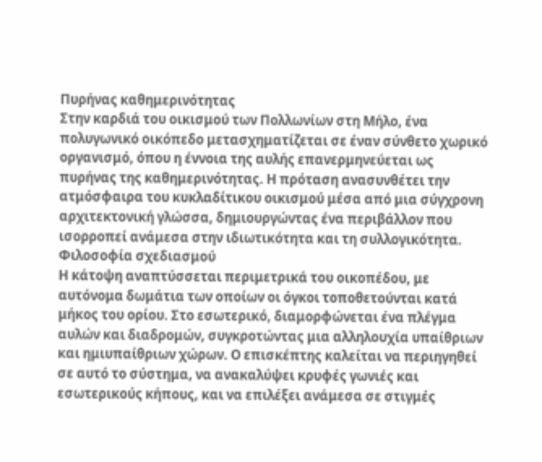Πυρήνας καθημερινότητας
Στην καρδιά του οικισμού των Πολλωνίων στη Μήλο, ένα πολυγωνικό οικόπεδο μετασχηματίζεται σε έναν σύνθετο χωρικό οργανισμό, όπου η έννοια της αυλής επανερμηνεύεται ως πυρήνας της καθημερινότητας. Η πρόταση ανασυνθέτει την ατμόσφαιρα του κυκλαδίτικου οικισμού μέσα από μια σύγχρονη αρχιτεκτονική γλώσσα, δημιουργώντας ένα περιβάλλον που ισορροπεί ανάμεσα στην ιδιωτικότητα και τη συλλογικότητα.
Φιλοσοφία σχεδιασμού
Η κάτοψη αναπτύσσεται περιμετρικά του οικοπέδου, με αυτόνομα δωμάτια των οποίων οι όγκοι τοποθετούνται κατά μήκος του ορίου. Στο εσωτερικό, διαμορφώνεται ένα πλέγμα αυλών και διαδρομών, συγκροτώντας μια αλληλουχία υπαίθριων και ημιυπαίθριων χώρων. Ο επισκέπτης καλείται να περιηγηθεί σε αυτό το σύστημα, να ανακαλύψει κρυφές γωνιές και εσωτερικούς κήπους, και να επιλέξει ανάμεσα σε στιγμές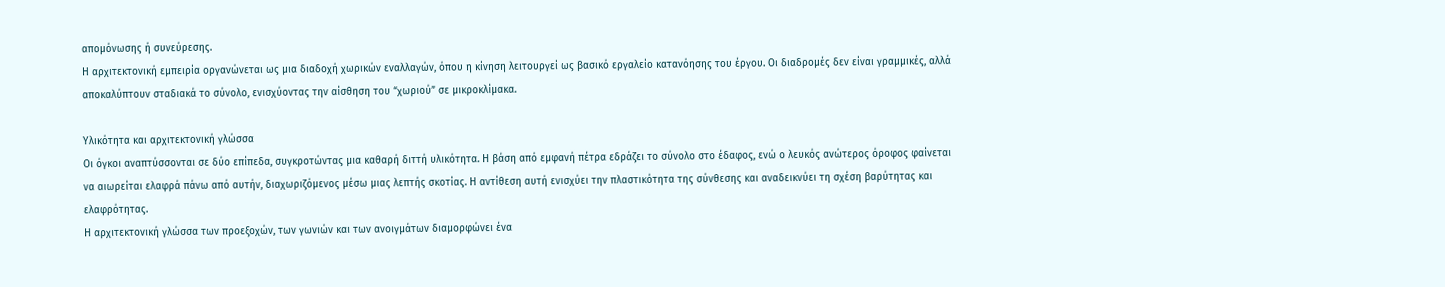απομόνωσης ή συνεύρεσης.
Η αρχιτεκτονική εμπειρία οργανώνεται ως μια διαδοχή χωρικών εναλλαγών, όπου η κίνηση λειτουργεί ως βασικό εργαλείο κατανόησης του έργου. Οι διαδρομές δεν είναι γραμμικές, αλλά αποκαλύπτουν σταδιακά το σύνολο, ενισχύοντας την αίσθηση του “χωριού” σε μικροκλίμακα.

Υλικότητα και αρχιτεκτονική γλώσσα
Οι όγκοι αναπτύσσονται σε δύο επίπεδα, συγκροτώντας μια καθαρή διττή υλικότητα. Η βάση από εμφανή πέτρα εδράζει το σύνολο στο έδαφος, ενώ ο λευκός ανώτερος όροφος φαίνεται να αιωρείται ελαφρά πάνω από αυτήν, διαχωριζόμενος μέσω μιας λεπτής σκοτίας. Η αντίθεση αυτή ενισχύει την πλαστικότητα της σύνθεσης και αναδεικνύει τη σχέση βαρύτητας και ελαφρότητας.
Η αρχιτεκτονική γλώσσα των προεξοχών, των γωνιών και των ανοιγμάτων διαμορφώνει ένα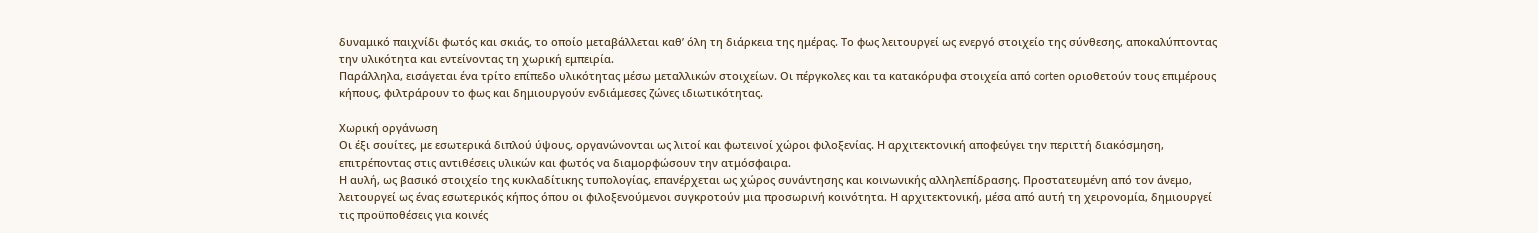δυναμικό παιχνίδι φωτός και σκιάς, το οποίο μεταβάλλεται καθ’ όλη τη διάρκεια της ημέρας. Το φως λειτουργεί ως ενεργό στοιχείο της σύνθεσης, αποκαλύπτοντας την υλικότητα και εντείνοντας τη χωρική εμπειρία.
Παράλληλα, εισάγεται ένα τρίτο επίπεδο υλικότητας μέσω μεταλλικών στοιχείων. Οι πέργκολες και τα κατακόρυφα στοιχεία από corten οριοθετούν τους επιμέρους κήπους, φιλτράρουν το φως και δημιουργούν ενδιάμεσες ζώνες ιδιωτικότητας.

Χωρική οργάνωση
Οι έξι σουίτες, με εσωτερικά διπλού ύψους, οργανώνονται ως λιτοί και φωτεινοί χώροι φιλοξενίας. Η αρχιτεκτονική αποφεύγει την περιττή διακόσμηση, επιτρέποντας στις αντιθέσεις υλικών και φωτός να διαμορφώσουν την ατμόσφαιρα.
Η αυλή, ως βασικό στοιχείο της κυκλαδίτικης τυπολογίας, επανέρχεται ως χώρος συνάντησης και κοινωνικής αλληλεπίδρασης. Προστατευμένη από τον άνεμο, λειτουργεί ως ένας εσωτερικός κήπος όπου οι φιλοξενούμενοι συγκροτούν μια προσωρινή κοινότητα. Η αρχιτεκτονική, μέσα από αυτή τη χειρονομία, δημιουργεί τις προϋποθέσεις για κοινές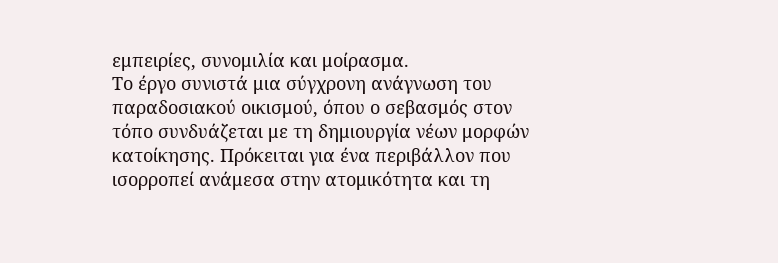εμπειρίες, συνομιλία και μοίρασμα.
Το έργο συνιστά μια σύγχρονη ανάγνωση του παραδοσιακού οικισμού, όπου ο σεβασμός στον τόπο συνδυάζεται με τη δημιουργία νέων μορφών κατοίκησης. Πρόκειται για ένα περιβάλλον που ισορροπεί ανάμεσα στην ατομικότητα και τη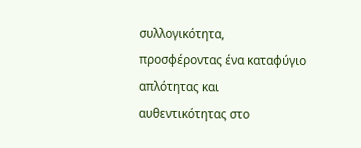συλλογικότητα, προσφέροντας ένα καταφύγιο απλότητας και αυθεντικότητας στο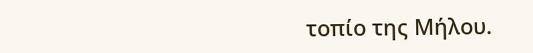τοπίο της Μήλου.